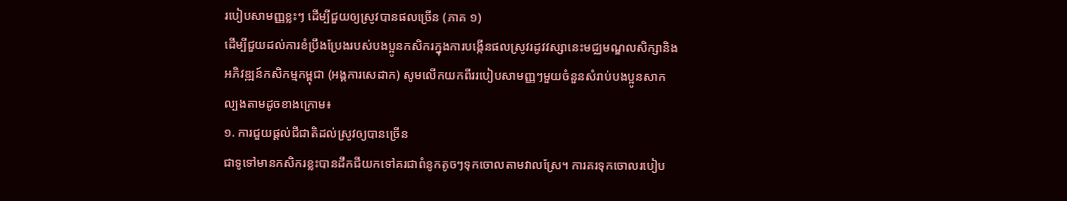របៀបសាមញ្ញខ្លះៗ ដើម្បីជួយឲ្យស្រូវបានផលច្រើន (ភាគ ១)
ដើម្បីជួយដល់ការខំប្រឹងប្រែងរបស់បងប្អូនកសិករក្នុងការបង្កើនផលស្រូវរដូវវស្សានេះមជ្ឈមណ្ឌលសិក្សានិងអភិវឌ្ឍន៍កសិកម្មកម្ពុជា (អង្គការសេដាក) សូមលើកយកពីររបៀបសាមញ្ញៗមួយចំនួនសំរាប់បងប្អូនសាកល្បងតាមដូចខាងក្រោម៖
១. ការជួយផ្តល់ជីជាតិដល់ស្រូវឲ្យបានច្រើន
ជាទូទៅមានកសិករខ្លះបានដឹកជីយកទៅគរជាពំនូកតូចៗទុកចោលតាមវាលស្រែ។ ការគរទុកចោលរបៀប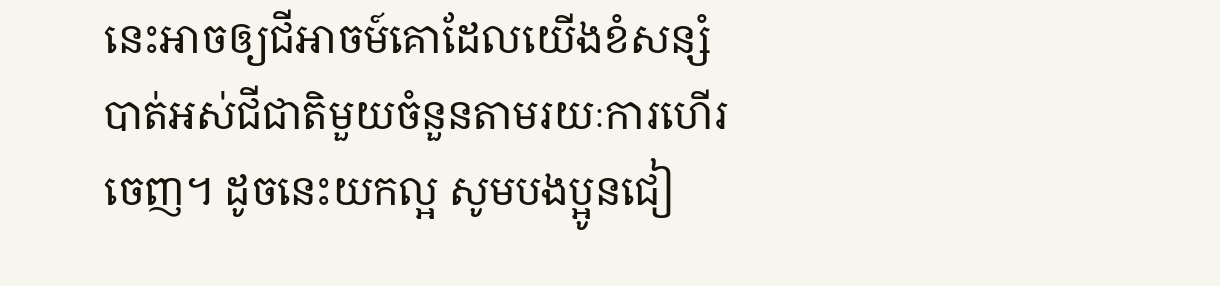នេះអាចឲ្យជីអាចម៍គោដែលយើងខំសន្សំ បាត់អស់ជីជាតិមួយចំនួនតាមរយៈការហើរចេញ។ ដូចនេះយកល្អ សូមបងប្អូនជៀ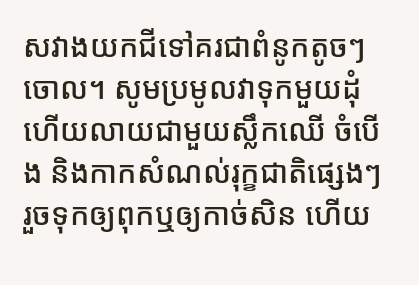សវាងយកជីទៅគរជាពំនូកតូចៗចោល។ សូមប្រមូលវាទុកមួយដុំ ហើយលាយជាមួយស្លឹកឈើ ចំបើង និងកាកសំណល់រុក្ខជាតិផ្សេងៗ រួចទុកឲ្យពុកឬឲ្យកាច់សិន ហើយ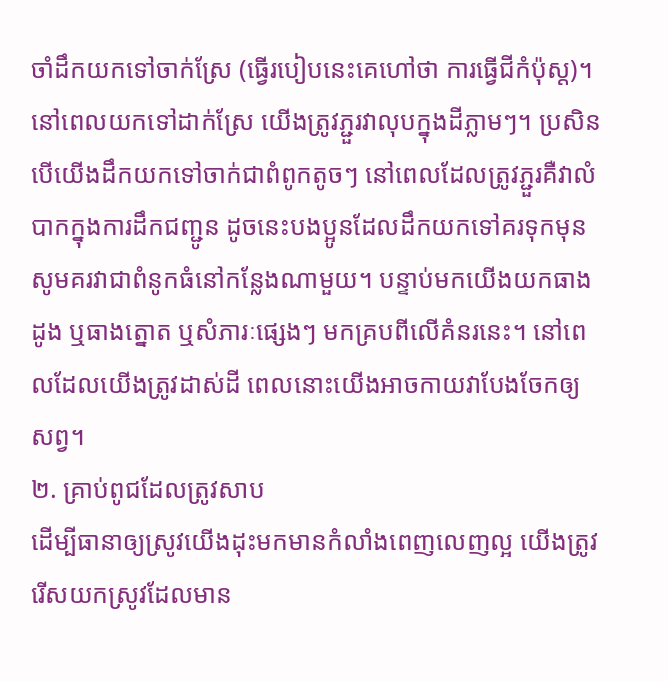ចាំដឹកយកទៅចាក់ស្រែ (ធ្វើរបៀបនេះគេហៅថា ការធ្វើជីកំប៉ុស្ត)។
នៅពេលយកទៅដាក់ស្រែ យើងត្រូវភ្ជួរវាលុបក្នុងដីភ្លាមៗ។ ប្រសិនបើយើងដឹកយកទៅចាក់ជាពំពូកតូចៗ នៅពេលដែលត្រូវភ្ជួរគឺវាលំបាកក្នុងការដឹកជញ្ជូន ដូចនេះបងប្អូនដែលដឹកយកទៅគរទុកមុនសូមគរវាជាពំនូកធំនៅកន្លែងណាមួយ។ បន្ទាប់មកយើងយកធាងដូង ឬធាងត្នោត ឬសំភារៈផ្សេងៗ មកគ្របពីលើគំនរនេះ។ នៅពេលដែលយើងត្រូវដាស់ដី ពេលនោះយើងអាចកាយវាបែងចែកឲ្យសព្វ។
២. គ្រាប់ពូជដែលត្រូវសាប
ដើម្បីធានាឲ្យស្រូវយើងដុះមកមានកំលាំងពេញលេញល្អ យើងត្រូវរើសយកស្រូវដែលមាន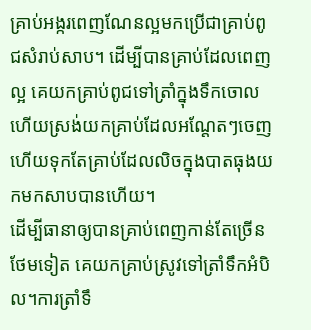គ្រាប់អង្ករពេញណែនល្អមកប្រើជាគ្រាប់ពូជសំរាប់សាប។ ដើម្បីបានគ្រាប់ដែលពេញល្អ គេយកគ្រាប់ពូជទៅត្រាំក្នុងទឹកចោលហើយស្រង់យកគ្រាប់ដែលអណ្តែតៗចេញហើយទុកតែគ្រាប់ដែលលិចក្នុងបាតធុងយកមកសាបបានហើយ។
ដើម្បីធានាឲ្យបានគ្រាប់ពេញកាន់តែច្រើនថែមទៀត គេយកគ្រាប់ស្រូវទៅត្រាំទឹកអំបិល។ការត្រាំទឹ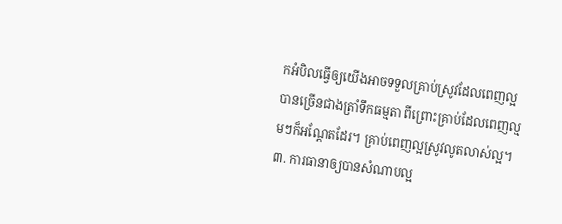កអំបិលធ្វើឲ្យយើងអាចទទួលគ្រាប់ស្រូវដែលពេញល្អបានច្រើនជាងត្រាំទឹកធម្មតា ពីព្រោះគ្រាប់ដែលពេញល្មមៗក៏អណ្តែតដែរ។ គ្រាប់ពេញល្អស្រូវលូតលាស់ល្អ។
៣. ការធានាឲ្យបានសំណាបល្អ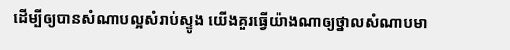ដើម្បីឲ្យបានសំណាបល្អសំរាប់ស្ទូង យើងគួរធ្វើយ៉ាងណាឲ្យថ្នាលសំណាបមា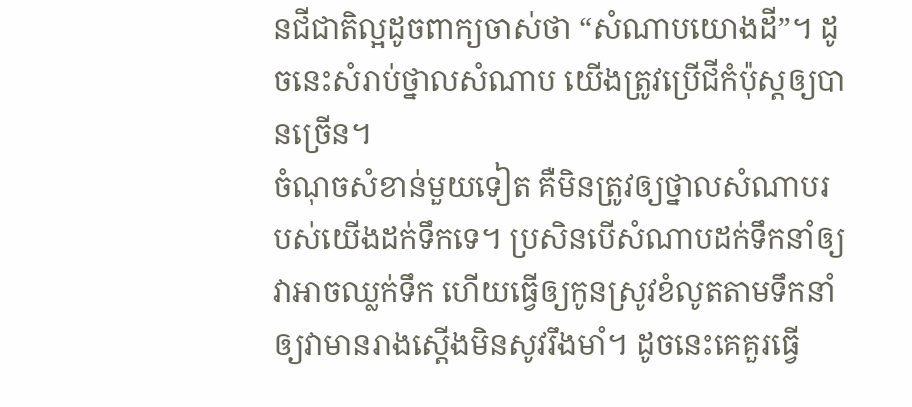នជីជាតិល្អដូចពាក្យចាស់ថា “សំណាបយោងដី”។ ដូចនេះសំរាប់ថ្នាលសំណាប យើងត្រូវប្រើជីកំប៉ុស្តឲ្យបានច្រើន។
ចំណុចសំខាន់មួយទៀត គឺមិនត្រូវឲ្យថ្នាលសំណាបរបស់យើងដក់ទឹកទេ។ ប្រសិនបើសំណាបដក់ទឹកនាំឲ្យវាអាចឈ្លក់ទឹក ហើយធ្វើឲ្យកូនស្រូវខំលូតតាមទឹកនាំឲ្យវាមានរាងស្តើងមិនសូវរឹងមាំ។ ដូចនេះគេគួរធ្វើ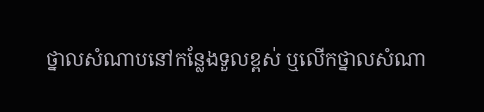ថ្នាលសំណាបនៅកន្លែងទួលខ្ពស់ ឬលើកថ្នាលសំណា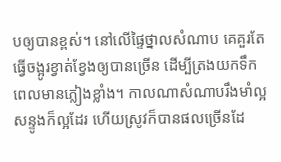បឲ្យបានខ្ពស់។ នៅលើផ្ទៃថ្នាលសំណាប គេគួរតែធ្វើចង្អូរខ្វាត់ខ្វែងឲ្យបានច្រើន ដើម្បីត្រងយកទឹកពេលមានភ្លៀងខ្លាំង។ កាលណាសំណាបរឹងមាំល្អសន្ទូងក៏ល្អដែរ ហើយស្រូវក៏បានផលច្រើនដែ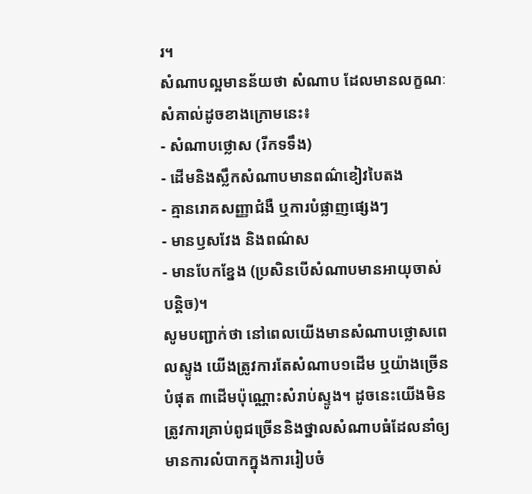រ។
សំណាបល្អមានន័យថា សំណាប ដែលមានលក្ខណៈសំគាល់ដូចខាងក្រោមនេះ៖
- សំណាបថ្លោស (រីកទទឹង)
- ដើមនិងស្លឹកសំណាបមានពណ៌ខៀវបៃតង
- គ្មានរោគសញ្ញាជំងឺ ឬការបំផ្លាញផ្សេងៗ
- មានឫសវែង និងពណ៌ស
- មានបែកខ្នែង (ប្រសិនបើសំណាបមានអាយុចាស់បន្តិច)។
សូមបញ្ជាក់ថា នៅពេលយើងមានសំណាបថ្លោសពេលស្ទូង យើងត្រូវការតែសំណាប១ដើម ឬយ៉ាងច្រើនបំផុត ៣ដើមប៉ុណ្ណោះសំរាប់ស្ទូង។ ដូចនេះយើងមិនត្រូវការគ្រាប់ពូជច្រើននិងថ្នាលសំណាបធំដែលនាំឲ្យមានការលំបាកក្នុងការរៀបចំ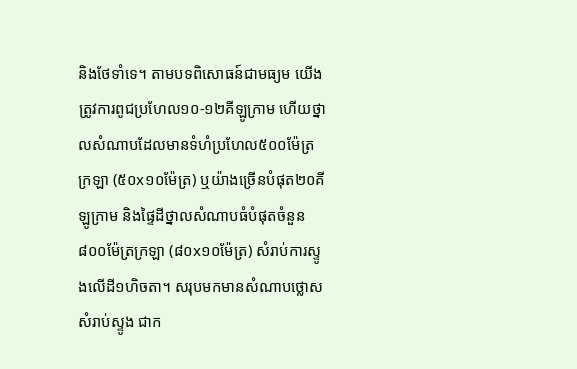និងថែទាំទេ។ តាមបទពិសោធន៍ជាមធ្យម យើងត្រូវការពូជប្រហែល១០-១២គីឡូក្រាម ហើយថ្នាលសំណាបដែលមានទំហំប្រហែល៥០០ម៉ែត្រក្រឡា (៥០x១០ម៉ែត្រ) ឬយ៉ាងច្រើនបំផុត២០គីឡូក្រាម និងផ្ទៃដីថ្នាលសំណាបធំបំផុតចំនួន៨០០ម៉ែត្រក្រឡា (៨០x១០ម៉ែត្រ) សំរាប់ការស្ទូងលើដី១ហិចតា។ សរុបមកមានសំណាបថ្លោសសំរាប់ស្ទូង ជាក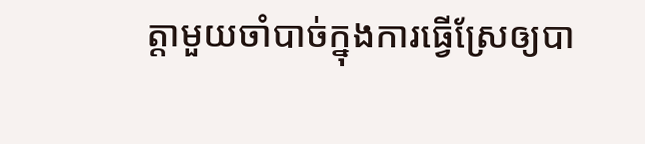ត្តាមួយចាំបាច់ក្នុងការធ្វើស្រែឲ្យបា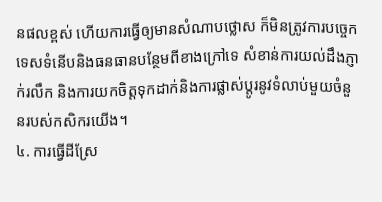នផលខ្ពស់ ហើយការធ្វើឲ្យមានសំណាបថ្លោស ក៏មិនត្រូវការបច្ចេកទេសទំនើបនិងធនធានបន្ថែមពីខាងក្រៅទេ សំខាន់ការយល់ដឹងភ្ញាក់រលឹក និងការយកចិត្តទុកដាក់និងការផ្លាស់ប្តូរនូវទំលាប់មួយចំនួនរបស់កសិករយើង។
៤. ការធ្វើដីស្រែ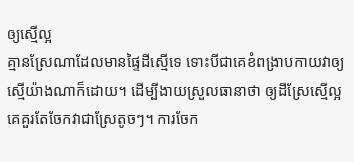ឲ្យស្មើល្អ
គ្មានស្រែណាដែលមានផ្ទៃដីស្មើទេ ទោះបីជាគេខំពង្រាបកាយវាឲ្យស្មើយ៉ាងណាក៏ដោយ។ ដើម្បីងាយស្រួលធានាថា ឲ្យដីស្រែស្មើល្អ គេគួរតែចែកវាជាស្រែតូចៗ។ ការចែក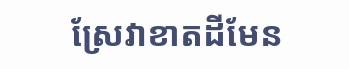ស្រែវាខាតដីមែន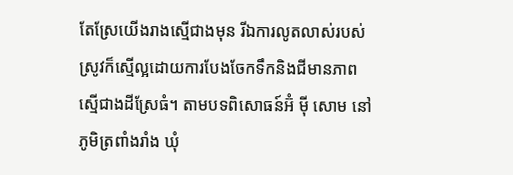តែស្រែយើងរាងស្មើជាងមុន រីឯការលូតលាស់របស់ស្រូវក៏ស្មើល្អដោយការបែងចែកទឹកនិងជីមានភាពស្មើជាងដីស្រែធំ។ តាមបទពិសោធន៍អ៊ំ ម៉ី សោម នៅភូមិត្រពាំងរាំង ឃុំ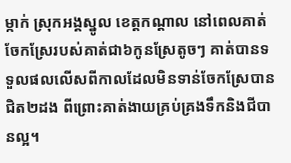ម្កាក់ ស្រុកអង្គស្នូល ខេត្តកណ្តាល នៅពេលគាត់ចែកស្រែរបស់គាត់ជា៦កូនស្រែតូចៗ គាត់បានទទួលផលលើសពីកាលដែលមិនទាន់ចែកស្រែបានជិត២ដង ពីព្រោះគាត់ងាយគ្រប់គ្រងទឹកនិងជីបានល្អ។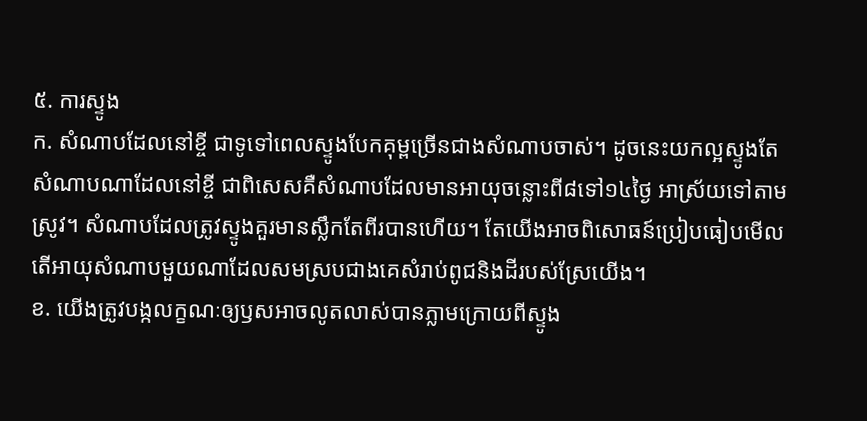៥. ការស្ទូង
ក. សំណាបដែលនៅខ្ចី ជាទូទៅពេលស្ទូងបែកគុម្ពច្រើនជាងសំណាបចាស់។ ដូចនេះយកល្អស្ទូងតែសំណាបណាដែលនៅខ្ចី ជាពិសេសគឺសំណាបដែលមានអាយុចន្លោះពី៨ទៅ១៤ថ្ងៃ អាស្រ័យទៅតាមស្រូវ។ សំណាបដែលត្រូវស្ទូងគួរមានស្លឹកតែពីរបានហើយ។ តែយើងអាចពិសោធន៍ប្រៀបធៀបមើល តើអាយុសំណាបមួយណាដែលសមស្របជាងគេសំរាប់ពូជនិងដីរបស់ស្រែយើង។
ខ. យើងត្រូវបង្កលក្ខណៈឲ្យឫសអាចលូតលាស់បានភ្លាមក្រោយពីស្ទូង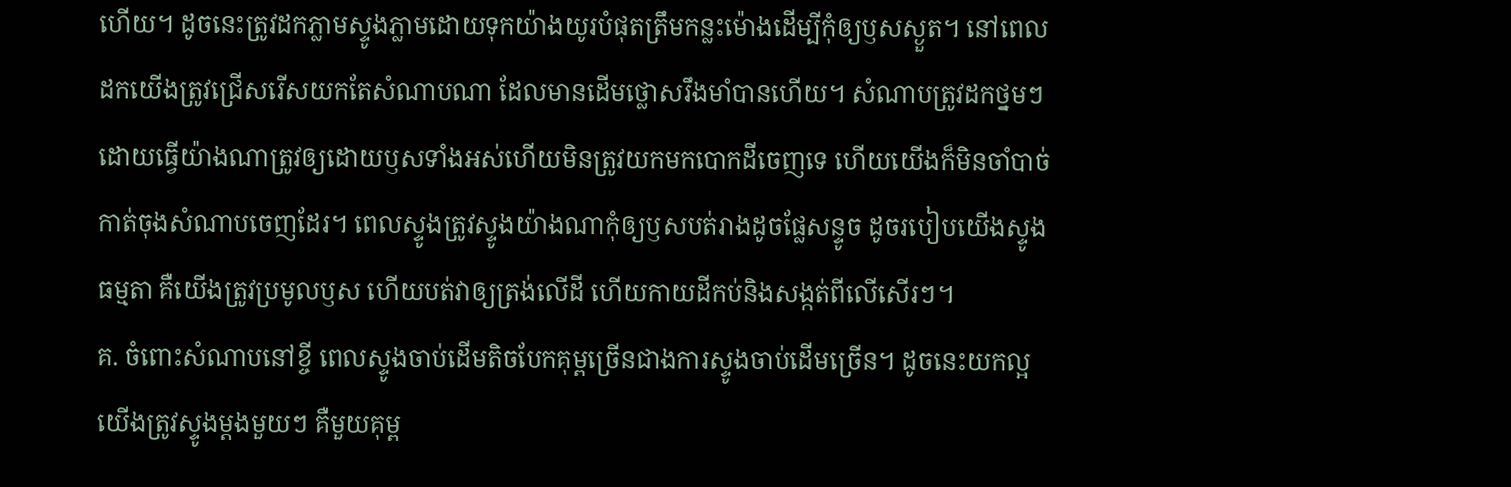ហើយ។ ដូចនេះត្រូវដកភ្លាមស្ទូងភ្លាមដោយទុកយ៉ាងយូរបំផុតត្រឹមកន្លះម៉ោងដើម្បីកុំឲ្យឫសស្ងួត។ នៅពេលដកយើងត្រូវជ្រើសរើសយកតែសំណាបណា ដែលមានដើមថ្លោសរឹងមាំបានហើយ។ សំណាបត្រូវដកថ្នមៗដោយធ្វើយ៉ាងណាត្រូវឲ្យដោយឫសទាំងអស់ហើយមិនត្រូវយកមកបោកដីចេញទេ ហើយយើងក៏មិនចាំបាច់កាត់ចុងសំណាបចេញដែរ។ ពេលស្ទូងត្រូវស្ទូងយ៉ាងណាកុំឲ្យឫសបត់រាងដូចផ្លែសន្ទូច ដូចរបៀបយើងស្ទូងធម្មតា គឺយើងត្រូវប្រមូលឫស ហើយបត់វាឲ្យត្រង់លើដី ហើយកាយដីកប់និងសង្កត់ពីលើសើរៗ។
គ. ចំពោះសំណាបនៅខ្ចី ពេលស្ទូងចាប់ដើមតិចបែកគុម្ពច្រើនជាងការស្ទូងចាប់ដើមច្រើន។ ដូចនេះយកល្អ យើងត្រូវស្ទូងម្តងមួយៗ គឺមួយគុម្ព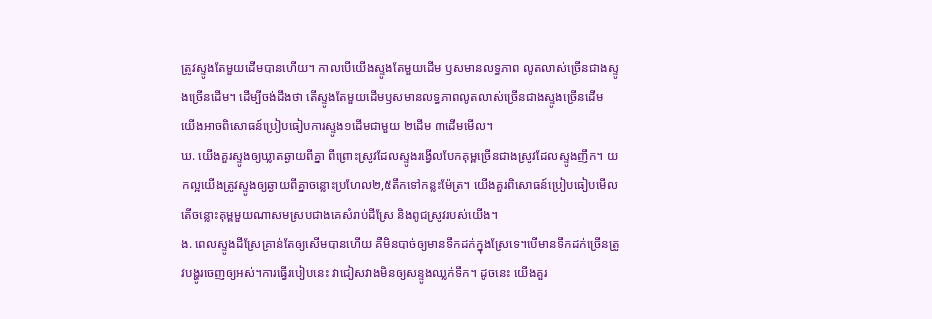ត្រូវស្ទូងតែមួយដើមបានហើយ។ កាលបើយើងស្ទូងតែមួយដើម ឫសមានលទ្ធភាព លូតលាស់ច្រើនជាងស្ទូងច្រើនដើម។ ដើម្បីចង់ដឹងថា តើស្ទូងតែមួយដើមឫសមានលទ្ធភាពលូតលាស់ច្រើនជាងស្ទូងច្រើនដើម យើងអាចពិសោធន៍ប្រៀបធៀបការស្ទូង១ដើមជាមួយ ២ដើម ៣ដើមមើល។
ឃ. យើងគួរស្ទូងឲ្យឃ្លាតឆ្ងាយពីគ្នា ពីព្រោះស្រូវដែលស្ទូងរង្វើលបែកគុម្ពច្រើនជាងស្រូវដែលស្ទូងញឹក។ យកល្អយើងត្រូវស្ទូងឲ្យឆ្ងាយពីគ្នាចន្លោះប្រហែល២,៥តឹកទៅកន្លះម៉ែត្រ។ យើងគួរពិសោធន៍ប្រៀបធៀបមើល តើចន្លោះគុម្ពមួយណាសមស្របជាងគេសំរាប់ដីស្រែ និងពូជស្រូវរបស់យើង។
ង. ពេលស្ទូងដីស្រែគ្រាន់តែឲ្យសើមបានហើយ គឺមិនបាច់ឲ្យមានទឹកដក់ក្នុងស្រែទេ។បើមានទឹកដក់ច្រើនត្រូវបង្ហូរចេញឲ្យអស់។ការធ្វើរបៀបនេះ វាជៀសវាងមិនឲ្យសន្ទូងឈ្លក់ទឹក។ ដូចនេះ យើងគួរ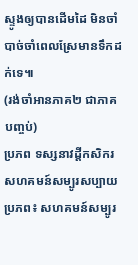ស្ទូងឲ្យបានដើមដៃ មិនចាំបាច់ចាំពេលស្រែមានទឹកដក់ទេ៕
(រង់ចាំអានភាគ២ ជាភាគបញ្ចប់)
ប្រភព ទស្សនាវដ្តីកសិករ
សហគមន៍សម្បូរសប្បាយ
ប្រភព៖ សហគមន៍សម្បូរ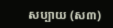សប្បាយ (ស៣)